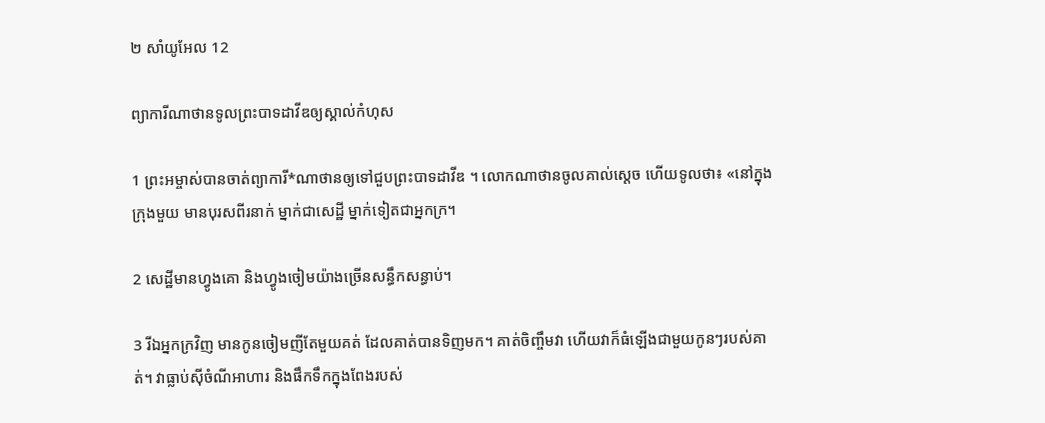២ សាំយូ‌អែល 12

ព្យាការីណាថានទូលព្រះ‌បាទដាវីឌឲ្យស្គាល់កំហុស

1 ព្រះ‌អម្ចាស់បានចាត់ព្យាការី*ណាថានឲ្យទៅជួបព្រះ‌បាទដាវីឌ ។ លោកណាថានចូលគាល់ស្ដេច ហើយទូលថា៖ «នៅក្នុងក្រុងមួយ មានបុរសពីរនាក់ ម្នាក់ជាសេដ្ឋី ម្នាក់ទៀតជាអ្នកក្រ។

2 សេដ្ឋីមានហ្វូងគោ និងហ្វូងចៀមយ៉ាងច្រើនសន្ធឹកសន្ធាប់។

3 រីឯអ្នកក្រវិញ មានកូនចៀមញីតែមួយគត់ ដែលគាត់បានទិញមក។ គាត់ចិញ្ចឹមវា ហើយវាក៏ធំឡើងជាមួយកូនៗរបស់គាត់។ វាធ្លាប់ស៊ីចំណីអាហារ និងផឹកទឹកក្នុងពែងរបស់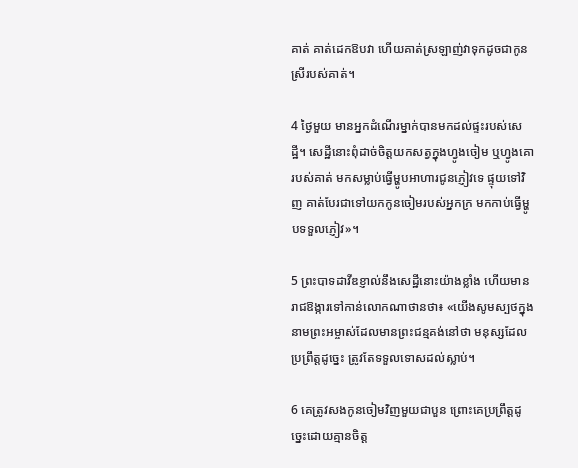គាត់ គាត់ដេកឱបវា ហើយគាត់ស្រឡាញ់វាទុកដូចជាកូនស្រីរបស់គាត់។

4 ថ្ងៃមួយ មានអ្នកដំណើរម្នាក់បានមកដល់ផ្ទះរបស់សេដ្ឋី។ សេដ្ឋីនោះពុំដាច់ចិត្តយកសត្វក្នុងហ្វូងចៀម ឬហ្វូងគោរបស់គាត់ មកសម្លាប់ធ្វើម្ហូបអាហារជូនភ្ញៀវទេ ផ្ទុយទៅវិញ គាត់បែរជាទៅយកកូនចៀមរបស់អ្នកក្រ មកកាប់ធ្វើម្ហូបទទួលភ្ញៀវ»។

5 ព្រះ‌បាទដាវីឌខ្ញាល់នឹងសេដ្ឋីនោះយ៉ាងខ្លាំង ហើយមានរាជ‌ឱង្ការទៅកាន់លោកណាថានថា៖ «យើងសូមស្បថក្នុងនាមព្រះ‌អម្ចាស់ដែលមានព្រះ‌ជន្មគង់នៅថា មនុស្សដែលប្រព្រឹត្តដូច្នេះ ត្រូវតែទទួលទោសដល់ស្លាប់។

6 គេត្រូវសងកូនចៀមវិញមួយជាបួន ព្រោះគេប្រព្រឹត្តដូច្នេះដោយគ្មានចិត្ត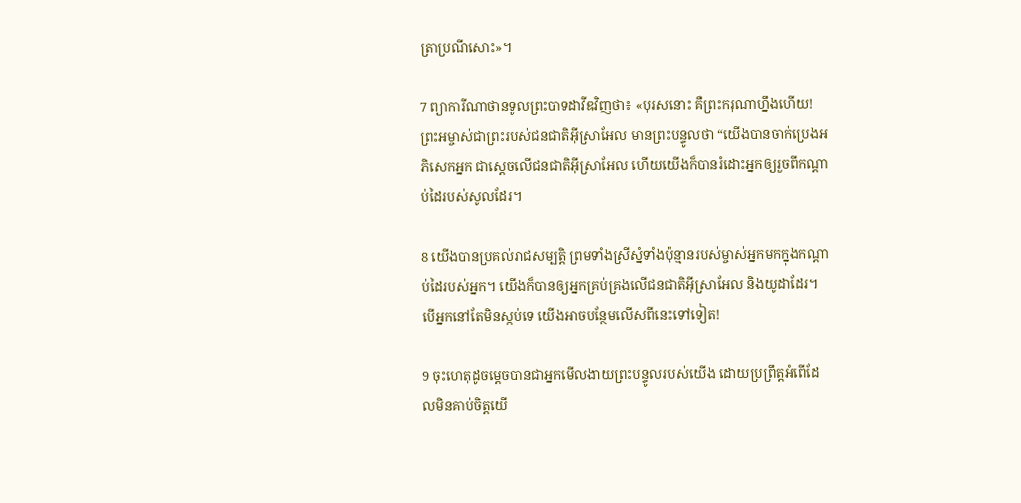ត្រាប្រណីសោះ»។

7 ព្យាការីណាថានទូលព្រះ‌បាទដាវីឌវិញថា៖ «បុរសនោះ គឺព្រះ‌ករុណាហ្នឹងហើយ!ព្រះ‌អម្ចាស់ជាព្រះរបស់ជន‌ជាតិអ៊ីស្រា‌អែល មានព្រះ‌បន្ទូលថា “យើងបានចាក់ប្រេងអភិសេកអ្នក ជាស្ដេចលើជន‌ជាតិអ៊ីស្រា‌អែល ហើយយើងក៏បានរំដោះអ្នកឲ្យរួចពីកណ្ដាប់ដៃរបស់សូលដែរ។

8 យើងបានប្រគល់រាជសម្បត្តិ ព្រមទាំងស្រីស្នំទាំងប៉ុន្មានរបស់ម្ចាស់អ្នកមកក្នុងកណ្ដាប់ដៃរបស់អ្នក។ យើងក៏បានឲ្យអ្នកគ្រប់‌គ្រងលើជន‌ជាតិអ៊ីស្រា‌អែល និងយូដាដែរ។ បើអ្នកនៅតែមិនស្កប់ទេ យើងអាចបន្ថែមលើសពីនេះទៅទៀត!

9 ចុះហេតុដូចម្ដេចបានជាអ្នកមើល‌ងាយព្រះ‌បន្ទូលរបស់យើង ដោយប្រព្រឹត្តអំពើដែលមិនគាប់ចិត្តយើ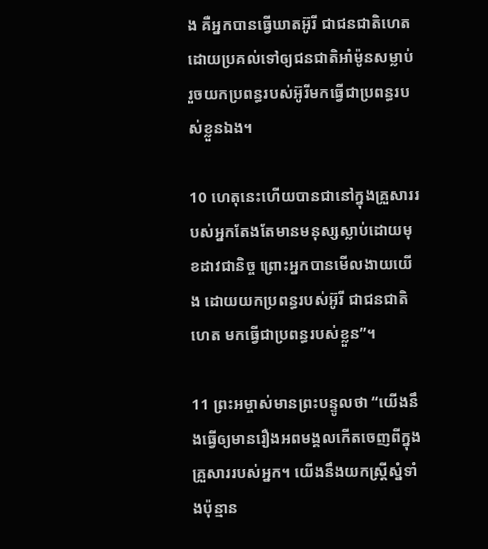ង គឺអ្នកបានធ្វើឃាតអ៊ូរី ជាជន‌ជាតិហេត ដោយប្រគល់ទៅឲ្យជន‌ជាតិអាំម៉ូនសម្លាប់ រួចយកប្រពន្ធរបស់អ៊ូរីមកធ្វើជាប្រពន្ធរបស់ខ្លួនឯង។

10 ហេតុនេះហើយបានជានៅក្នុងគ្រួសាររបស់អ្នកតែងតែមានមនុស្សស្លាប់ដោយមុខដាវជា‌និច្ច ព្រោះអ្នកបានមើល‌ងាយយើង ដោយយកប្រពន្ធរបស់អ៊ូរី ជាជន‌ជាតិហេត មកធ្វើជាប្រពន្ធរបស់ខ្លួន”។

11 ព្រះ‌អម្ចាស់មានព្រះ‌បន្ទូលថា “យើងនឹងធ្វើឲ្យមានរឿងអពមង្គលកើតចេញពីក្នុងគ្រួសាររបស់អ្នក។ យើងនឹងយកស្ត្រីស្នំទាំងប៉ុន្មាន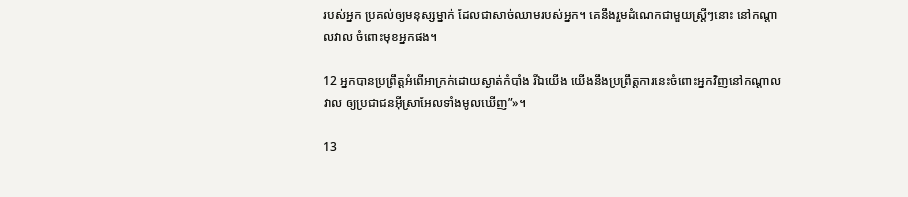របស់អ្នក ប្រគល់ឲ្យមនុស្សម្នាក់ ដែលជាសាច់ឈាមរបស់អ្នក។ គេនឹងរួមដំណេកជាមួយស្ត្រីៗនោះ នៅកណ្ដាលវាល ចំពោះមុខអ្នកផង។

12 អ្នកបានប្រព្រឹត្តអំពើអាក្រក់ដោយស្ងាត់កំបាំង រីឯយើង យើងនឹងប្រព្រឹត្តការនេះចំពោះអ្នកវិញនៅកណ្ដាលវាល ឲ្យប្រជា‌ជនអ៊ីស្រា‌អែលទាំងមូលឃើញ”»។

13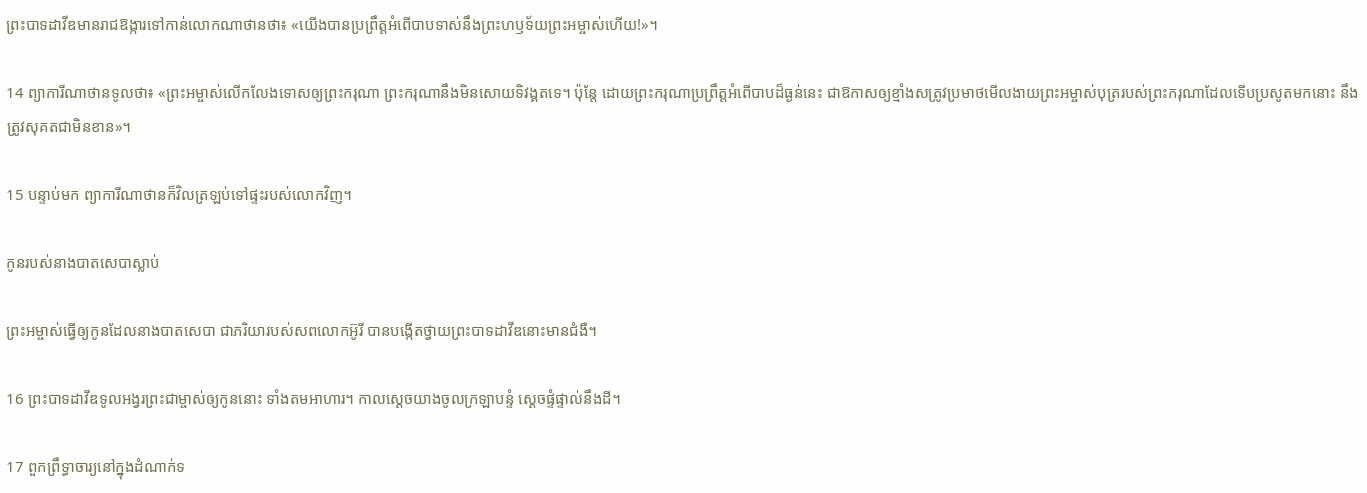ព្រះ‌បាទដាវីឌមានរាជ‌ឱង្ការទៅកាន់លោកណាថានថា៖ «យើងបានប្រព្រឹត្តអំពើបាបទាស់នឹងព្រះ‌ហឫទ័យព្រះ‌អម្ចាស់ហើយ!»។

14 ព្យាការីណាថានទូលថា៖ «ព្រះ‌អម្ចាស់លើក‌លែងទោសឲ្យព្រះ‌ករុណា ព្រះ‌ករុណានឹងមិនសោយទិវង្គតទេ។ ប៉ុន្តែ ដោយព្រះ‌ករុណាប្រព្រឹត្តអំពើបាបដ៏ធ្ងន់នេះ ជាឱកាសឲ្យខ្មាំងសត្រូវប្រមាថមើល‌ងាយព្រះ‌អម្ចាស់បុត្ររបស់ព្រះ‌ករុណាដែលទើបប្រសូតមកនោះ នឹងត្រូវសុគតជាមិនខាន»។

15 បន្ទាប់មក ព្យាការីណាថានក៏វិលត្រឡប់ទៅផ្ទះរបស់លោកវិញ។

កូនរបស់នាងបាតសេបាស្លាប់

ព្រះ‌អម្ចាស់ធ្វើឲ្យកូនដែលនាងបាត‌សេបា ជាភរិយារបស់សពលោកអ៊ូរី បានបង្កើតថ្វាយព្រះ‌បាទដាវីឌនោះមានជំងឺ។

16 ព្រះ‌បាទដាវីឌទូល‌អង្វរព្រះ‌ជាម្ចាស់ឲ្យកូននោះ ទាំងតមអាហារ។ កាលស្ដេចយាងចូលក្រឡា‌បន្ទំ ស្ដេចផ្ទំផ្ទាល់នឹងដី។

17 ពួកព្រឹទ្ធា‌ចារ្យនៅក្នុងដំណាក់ទ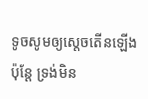ទូចសូមឲ្យស្ដេចតើនឡើង ប៉ុន្តែ ទ្រង់មិន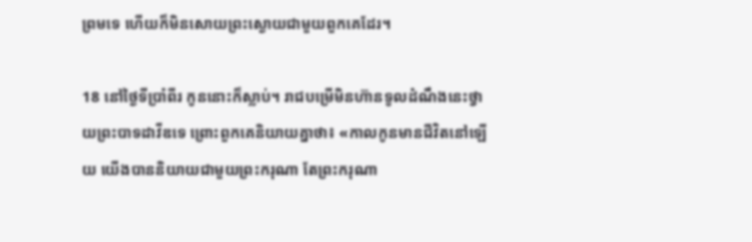ព្រមទេ ហើយក៏មិនសោយព្រះ‌ស្ងោយជាមួយពួកគេដែរ។

18 នៅថ្ងៃទីប្រាំ‌ពីរ កូននោះក៏ស្លាប់។ រាជបម្រើមិនហ៊ានទូលដំណឹងនេះថ្វាយព្រះ‌បាទដាវីឌទេ ព្រោះពួកគេនិយាយគ្នាថា៖ «កាលកូនមានជីវិតនៅឡើយ យើងបាននិយាយជាមួយព្រះ‌ករុណា តែព្រះ‌ករុណា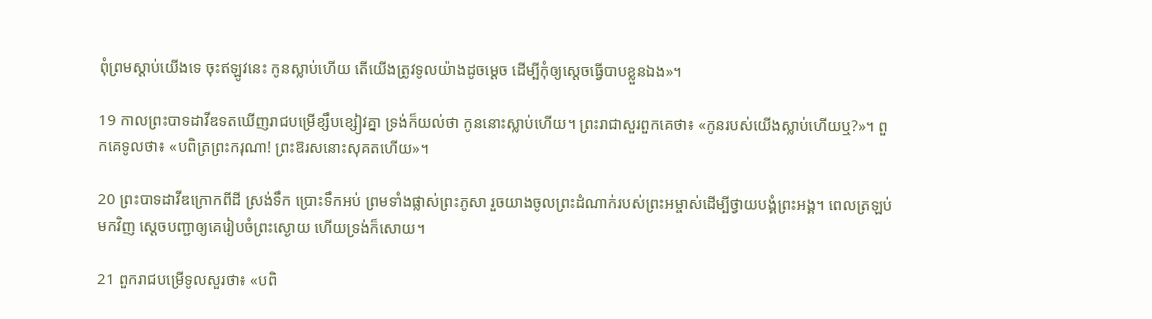ពុំព្រមស្ដាប់យើងទេ ចុះឥឡូវនេះ កូនស្លាប់ហើយ តើយើងត្រូវទូលយ៉ាងដូចម្ដេច ដើម្បីកុំឲ្យស្ដេចធ្វើបាបខ្លួនឯង»។

19 កាលព្រះ‌បាទដាវីឌទតឃើញរាជបម្រើខ្សឹប‌ខ្សៀវគ្នា ទ្រង់ក៏យល់ថា កូននោះស្លាប់ហើយ។ ព្រះ‌រាជាសួរពួកគេថា៖ «កូនរបស់យើងស្លាប់ហើយឬ?»។ ពួកគេទូលថា៖ «បពិត្រព្រះ‌ករុណា! ព្រះ‌ឱរសនោះសុគតហើយ»។

20 ព្រះ‌បាទដាវីឌក្រោកពីដី ស្រង់ទឹក ប្រោះទឹកអប់ ព្រមទាំងផ្លាស់ព្រះ‌ភូសា រួចយាងចូលព្រះ‌ដំណាក់របស់ព្រះ‌អម្ចាស់ដើម្បីថ្វាយ‌បង្គំព្រះ‌អង្គ។ ពេលត្រឡប់មកវិញ ស្ដេចបញ្ជាឲ្យគេរៀប‌ចំព្រះ‌ស្ងោយ ហើយទ្រង់ក៏សោយ។

21 ពួករាជបម្រើទូលសួរថា៖ «បពិ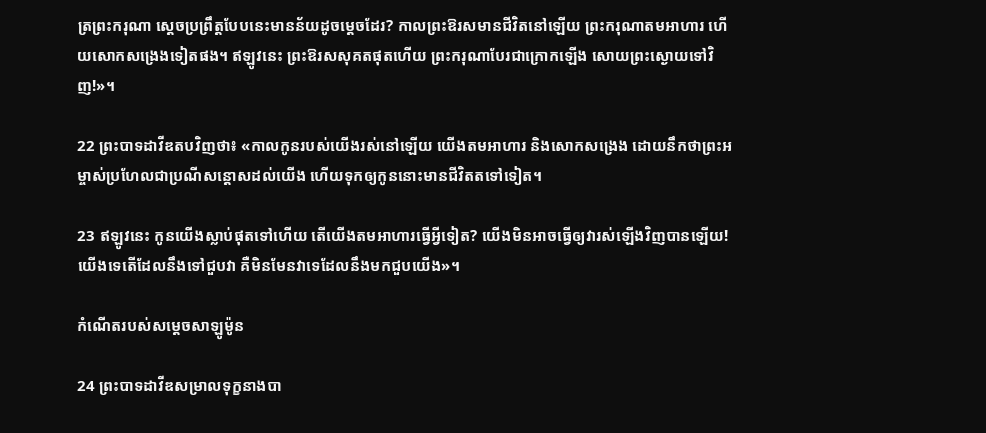ត្រព្រះ‌ករុណា ស្ដេចប្រព្រឹត្តបែបនេះមានន័យដូចម្ដេចដែរ? កាលព្រះ‌ឱរសមានជីវិតនៅឡើយ ព្រះ‌ករុណាតមអាហារ ហើយសោកសង្រេងទៀតផង។ ឥឡូវនេះ ព្រះ‌ឱរសសុគតផុតហើយ ព្រះ‌ករុណាបែរជាក្រោកឡើង សោយព្រះ‌ស្ងោយទៅវិញ!»។

22 ព្រះ‌បាទដាវីឌតបវិញថា៖ «កាលកូនរបស់យើងរស់នៅឡើយ យើងតមអាហារ និងសោកសង្រេង ដោយនឹកថាព្រះ‌អម្ចាស់ប្រហែលជាប្រណីសន្ដោសដល់យើង ហើយទុកឲ្យកូននោះមានជីវិតតទៅទៀត។

23 ឥឡូវនេះ កូនយើងស្លាប់ផុតទៅហើយ តើយើងតមអាហារធ្វើអ្វីទៀត? យើងមិនអាចធ្វើឲ្យវារស់ឡើងវិញបានឡើយ! យើងទេតើដែលនឹងទៅជួបវា គឺមិនមែនវាទេដែលនឹងមកជួបយើង»។

កំណើតរបស់សម្ដេចសាឡូម៉ូន

24 ព្រះ‌បាទដាវីឌសម្រាលទុក្ខនាងបា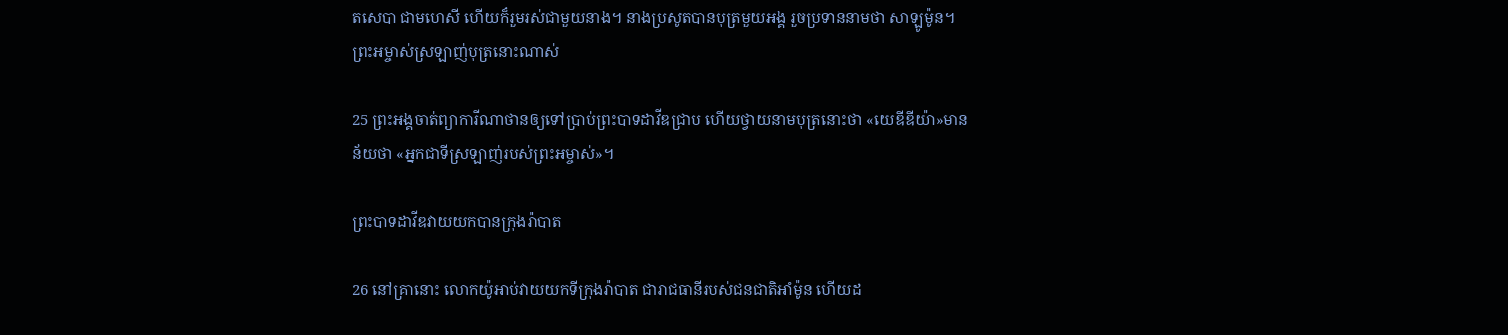ត‌សេបា ជាមហេសី ហើយក៏រួមរស់ជាមួយនាង។ នាងប្រសូតបានបុត្រមួយអង្គ រួចប្រទាននាមថា សាឡូម៉ូន។ព្រះ‌អម្ចាស់ស្រឡាញ់បុត្រនោះណាស់

25 ព្រះ‌អង្គចាត់ព្យាការីណាថានឲ្យទៅប្រាប់ព្រះ‌បាទដាវីឌជ្រាប ហើយថ្វាយនាមបុត្រនោះថា «យេឌី‌ឌីយ៉ា»មានន័យថា «អ្នកជាទីស្រឡាញ់របស់ព្រះ‌អម្ចាស់»។

ព្រះ‌បាទដាវីឌវាយយកបានក្រុងរ៉ាបាត

26 នៅគ្រានោះ លោកយ៉ូអាប់វាយយកទីក្រុងរ៉ាបាត ជារាជធានីរបស់ជន‌ជាតិអាំម៉ូន ហើយដ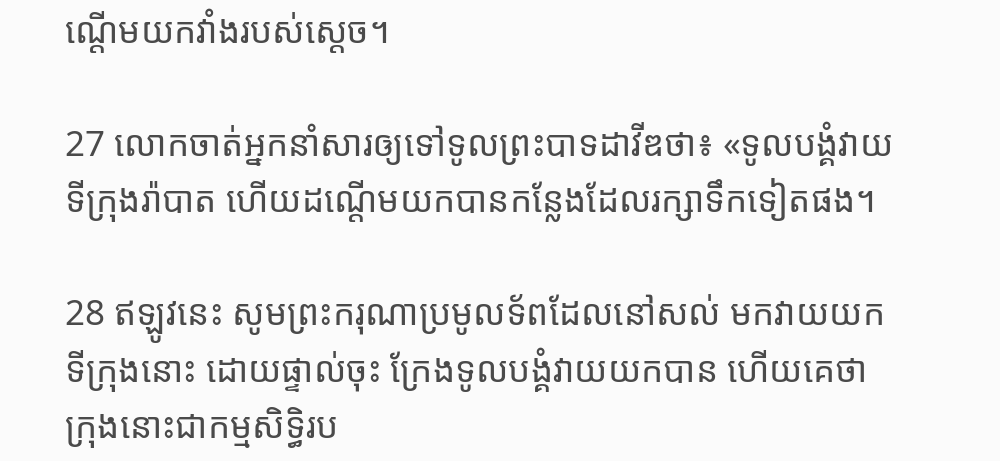ណ្ដើមយកវាំងរបស់ស្ដេច។

27 លោកចាត់អ្នកនាំសារឲ្យទៅទូលព្រះ‌បាទដាវីឌថា៖ «ទូលបង្គំវាយទីក្រុងរ៉ាបាត ហើយដណ្ដើមយកបានកន្លែងដែលរក្សាទឹកទៀតផង។

28 ឥឡូវនេះ សូមព្រះ‌ករុណាប្រមូលទ័ពដែលនៅសល់ មកវាយយកទីក្រុងនោះ ដោយផ្ទាល់ចុះ ក្រែងទូលបង្គំវាយយកបាន ហើយគេថា ក្រុងនោះជាកម្មសិទ្ធិរប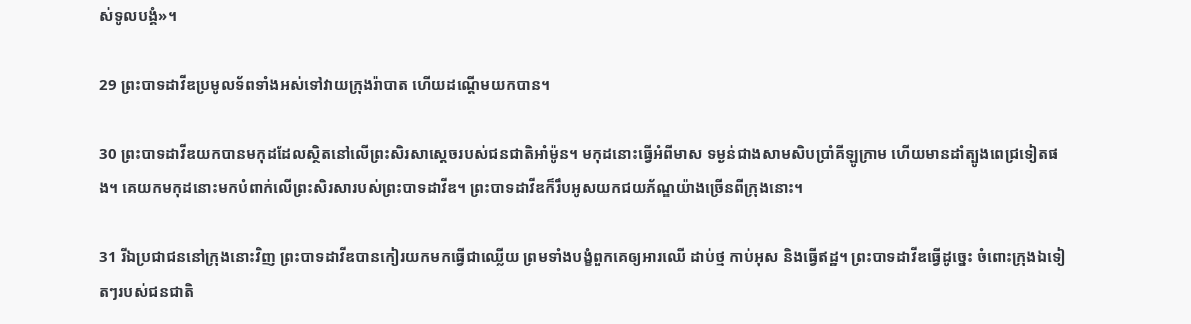ស់ទូលបង្គំ»។

29 ព្រះ‌បាទដាវីឌប្រមូលទ័ពទាំងអស់ទៅវាយក្រុងរ៉ាបាត ហើយដណ្ដើមយកបាន។

30 ព្រះ‌បាទដាវីឌយកបានមកុដដែលស្ថិតនៅលើព្រះ‌សិរសាស្ដេចរបស់ជន‌ជាតិអាំម៉ូន។ មកុដនោះធ្វើអំពីមាស ទម្ងន់ជាងសាម‌សិបប្រាំគីឡូក្រាម ហើយមានដាំត្បូងពេជ្រទៀតផង។ គេយកមកុដនោះមកបំពាក់លើព្រះ‌សិរសារបស់ព្រះ‌បាទដាវីឌ។ ព្រះ‌បាទដាវីឌក៏រឹបអូសយកជយ‌ភ័ណ្ឌយ៉ាងច្រើនពីក្រុងនោះ។

31 រីឯប្រជា‌ជននៅក្រុងនោះវិញ ព្រះ‌បាទដាវីឌបានកៀរយកមកធ្វើជាឈ្លើយ ព្រមទាំងបង្ខំពួកគេឲ្យអារឈើ ដាប់ថ្ម កាប់អុស និងធ្វើឥដ្ឋ។ ព្រះ‌បាទដាវីឌធ្វើដូច្នេះ ចំពោះក្រុងឯទៀតៗរបស់ជន‌ជាតិ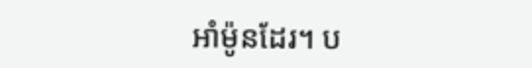អាំម៉ូនដែរ។ ប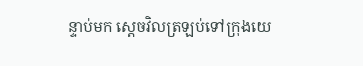ន្ទាប់មក ស្ដេចវិលត្រឡប់ទៅក្រុងយេ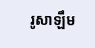រូ‌សាឡឹម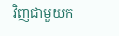វិញជាមួយក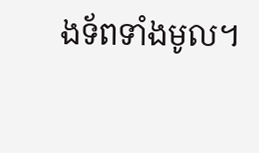ង‌ទ័ពទាំងមូល។